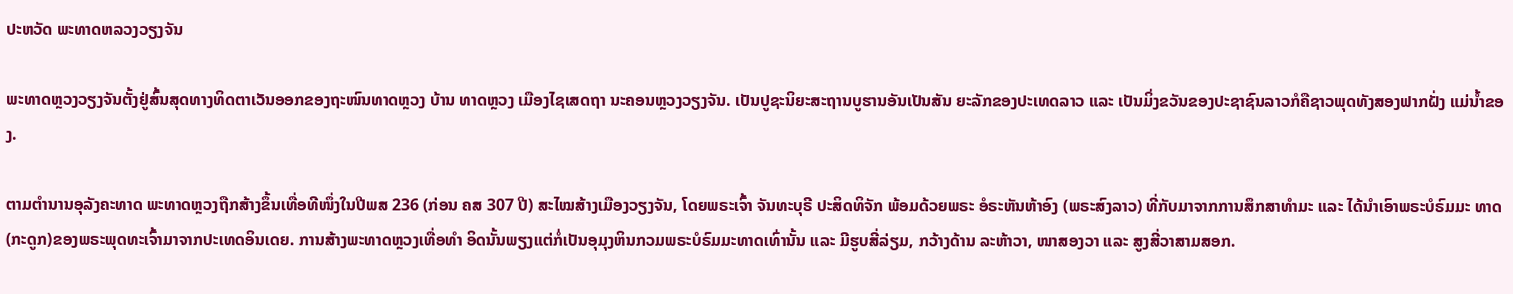ປະຫວັດ ພະທາດຫລວງວຽງຈັນ

ພະທາດຫຼວງວຽງຈັນຕັ້ງຢູ່ສົ້ນສຸດທາງທິດຕາເວັນອອກຂອງຖະໜົນທາດຫຼວງ ບ້ານ ທາດຫຼວງ ເມືອງໄຊເສດຖາ ນະຄອນຫຼວງວຽງຈັນ. ເປັນປູຊະນິຍະສະຖານບູຮານອັນເປັນສັນ ຍະລັກຂອງປະເທດລາວ ແລະ ເປັນມິ່ງຂວັນຂອງປະຊາຊົນລາວກໍຄືຊາວພຸດທັງສອງຟາກຝັ່ງ ແມ່ນ້ຳຂອງ.

ຕາມຕຳນານອຸລັງຄະທາດ ພະທາດຫຼວງຖືກສ້າງຂຶ້ນເທື່ອທີໜຶ່ງໃນປີພສ 236 (ກ່ອນ ຄສ 307 ປີ) ສະໄໝສ້າງເມືອງວຽງຈັນ, ໂດຍພຣະເຈົ້າ ຈັນທະບຸຣີ ປະສິດທິຈັກ ພ້ອມດ້ວຍພຣະ ອໍຣະຫັນຫ້າອົງ (ພຣະສົງລາວ) ທີ່ກັບມາຈາກການສຶກສາທຳມະ ແລະ ໄດ້ນຳເອົາພຣະບໍຣົມມະ ທາດ(ກະດູກ)ຂອງພຣະພຸດທະເຈົ້າມາຈາກປະເທດອິນເດຍ. ການສ້າງພະທາດຫຼວງເທື່ອທຳ ອິດນັ້ນພຽງແຕ່ກໍ່ເປັນອຸມຸງຫິນກວມພຣະບໍຣົມມະທາດເທົ່ານັ້ນ ແລະ ມີຮູບສີ່ລ່ຽມ, ກວ້າງດ້ານ ລະຫ້າວາ, ໜາສອງວາ ແລະ ສູງສີ່ວາສາມສອກ.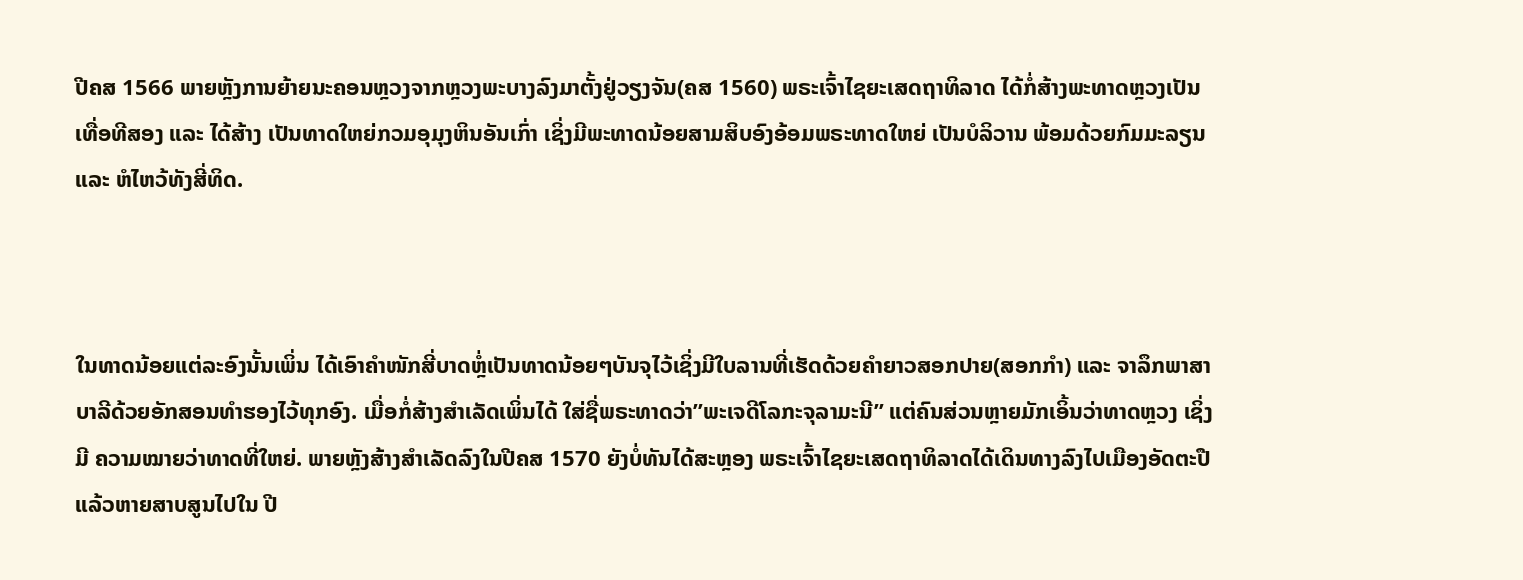ປີຄສ 1566 ພາຍຫຼັງການຍ້າຍນະຄອນຫຼວງຈາກຫຼວງພະບາງລົງມາຕັ້ງຢູ່ວຽງຈັນ(ຄສ 1560) ພຣະເຈົ້າໄຊຍະເສດຖາທິລາດ ໄດ້ກໍ່ສ້າງພະທາດຫຼວງເປັນເທື່ອທີສອງ ແລະ ໄດ້ສ້າງ ເປັນທາດໃຫຍ່ກວມອຸມຸງຫິນອັນເກົ່າ ເຊິ່ງມີພະທາດນ້ອຍສາມສິບອົງອ້ອມພຣະທາດໃຫຍ່ ເປັນບໍລິວານ ພ້ອມດ້ວຍກົມມະລຽນ ແລະ ຫໍໄຫວ້ທັງສີ່ທິດ.



ໃນທາດນ້ອຍແຕ່ລະອົງນັ້ນເພິ່ນ ໄດ້ເອົາຄຳໜັກສີ່ບາດຫຼໍ່ເປັນທາດນ້ອຍໆບັນຈຸໄວ້ເຊິ່ງມີໃບລານທີ່ເຮັດດ້ວຍຄຳຍາວສອກປາຍ(ສອກກຳ) ແລະ ຈາລຶກພາສາບາລີດ້ວຍອັກສອນທຳຮອງໄວ້ທຸກອົງ. ເມື່ອກໍ່ສ້າງສຳເລັດເພິ່ນໄດ້ ໃສ່ຊື່ພຣະທາດວ່າ”ພະເຈດີໂລກະຈຸລາມະນີ” ແຕ່ຄົນສ່ວນຫຼາຍມັກເອິ້ນວ່າທາດຫຼວງ ເຊິ່ງມີ ຄວາມໝາຍວ່າທາດທີ່ໃຫຍ່. ພາຍຫຼັງສ້າງສຳເລັດລົງໃນປີຄສ 1570 ຍັງບໍ່ທັນໄດ້ສະຫຼອງ ພຣະເຈົ້າໄຊຍະເສດຖາທິລາດໄດ້ເດິນທາງລົງໄປເມືອງອັດຕະປືແລ້ວຫາຍສາບສູນໄປໃນ ປີ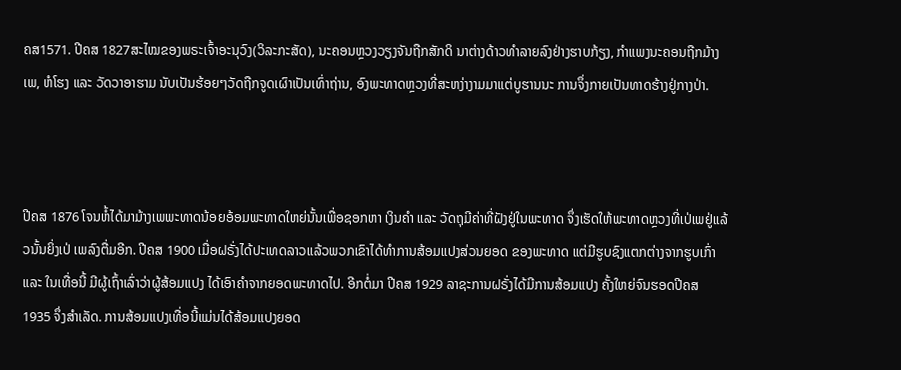ຄສ1571. ປີຄສ 1827ສະໄໝຂອງພຣະເຈົ້າອະນຸວົງ(ວິລະກະສັດ), ນະຄອນຫຼວງວຽງຈັນຖືກສັກດິ ນາຕ່າງດ້າວທຳລາຍລົງຢ່າງຮາບກ້ຽງ, ກຳແພງນະຄອນຖືກມ້າງເພ, ຫໍໂຮງ ແລະ ວັດວາອາຮາມ ນັບເປັນຮ້ອຍໆວັດຖືກຈູດເຜົາເປັນເທົ່າຖ່ານ, ອົງພະທາດຫຼວງທີ່ສະຫງ່າງາມມາແຕ່ບູຮານນະ ການຈຶ່ງກາຍເປັນທາດຮ້າງຢູ່ກາງປ່າ.



ປີຄສ 1876 ໂຈນຫໍ້ໄດ້ມາມ້າງເພພະທາດນ້ອຍອ້ອມພະທາດໃຫຍ່ນັ້ນເພື່ອຊອກຫາ ເງິນຄຳ ແລະ ວັດຖຸມີຄ່າທີ່ຝັງຢູ່ໃນພະທາດ ຈຶ່ງເຮັດໃຫ້ພະທາດຫຼວງທີ່ເປ່ເພຢູ່ແລ້ວນັ້ນຍິ່ງເປ່ ເພລົງຕື່ມອີກ. ປີຄສ 1900 ເມື່ອຝຣັ່ງໄດ້ປະເທດລາວແລ້ວພວກເຂົາໄດ້ທຳການສ້ອມແປງສ່ວນຍອດ ຂອງພະທາດ ແຕ່ມີຮູບຊົງແຕກຕ່າງຈາກຮູບເກົ່າ ແລະ ໃນເທື່ອນີ້ ມີຜູ້ເຖົ້າເລົ່າວ່າຜູ້ສ້ອມແປງ ໄດ້ເອົາຄຳຈາກຍອດພະທາດໄປ. ອີກຕໍ່ມາ ປີຄສ 1929 ລາຊະການຝຣັ່ງໄດ້ມີການສ້ອມແປງ ຄັ້ງໃຫຍ່ຈົນຮອດປີຄສ 1935 ຈຶ່ງສຳເລັດ. ການສ້ອມແປງເທື່ອນີ້ແມ່ນໄດ້ສ້ອມແປງຍອດ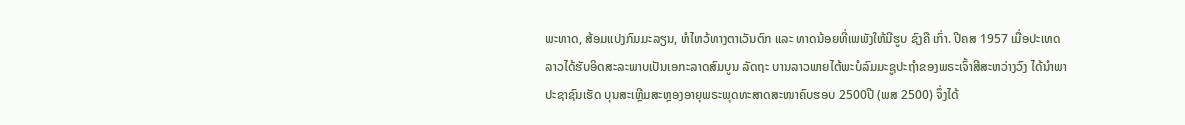ພະທາດ, ສ້ອມແປງກົມມະລຽນ, ຫໍໄຫວ້ທາງຕາເວັນຕົກ ແລະ ທາດນ້ອຍທີ່ເພພັງໃຫ້ມີຮູບ ຊົງຄື ເກົ່າ. ປີຄສ 1957 ເມື່ອປະເທດລາວໄດ້ຮັບອິດສະລະພາບເປັນເອກະລາດສົມບູນ ລັດຖະ ບານລາວພາຍໄຕ້ພະບໍລົມມະຊູປະຖຳຂອງພຣະເຈົ້າສີສະຫວ່າງວົງ ໄດ້ນຳພາປະຊາຊົນເຮັດ ບຸນສະເຫຼີມສະຫຼອງອາຍຸພຣະພຸດທະສາດສະໜາຄົບຮອບ 2500ປີ (ພສ 2500) ຈຶ່ງໄດ້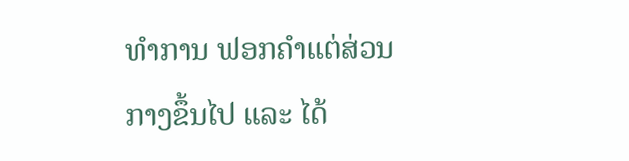ທຳການ ຟອກຄຳແຕ່ສ່ວນກາງຂຶ້ນໄປ ແລະ ໄດ້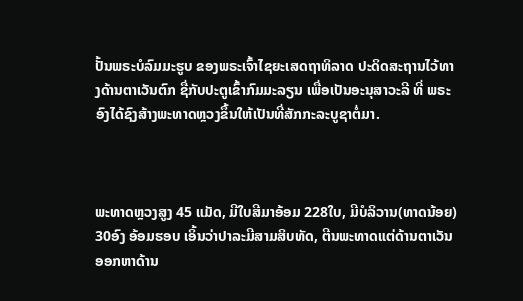ປັ້ນພຣະບໍລົມມະຮູບ ຂອງພຣະເຈົ້າໄຊຍະເສດຖາທິລາດ ປະດິດສະຖານໄວ້ທາງດ້ານຕາເວັນຕົກ ຊື່ກັບປະຕູເຂົ້າກົມມະລຽນ ເພື່ອເປັນອະນຸສາວະລີ ທີ່ ພຣະອົງໄດ້ຊົງສ້າງພະທາດຫຼວງຂຶ້ນໃຫ້ເປັນທີ່ສັກກະລະບູຊາຕໍ່ມາ.



ພະທາດຫຼວງສູງ 45 ແມັດ, ມີໃບສີມາອ້ອມ 228ໃບ, ມີບໍລິວານ(ທາດນ້ອຍ) 30ອົງ ອ້ອມຮອບ ເອິ້ນວ່າປາລະມີສາມສິບທັດ, ຕີນພະທາດແຕ່ດ້ານຕາເວັນອອກຫາດ້ານ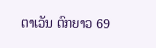ຕາເວັນ ຕົກຍາວ 69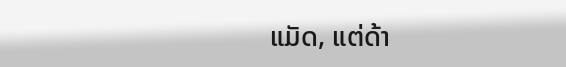ແມັດ, ແຕ່ດ້າ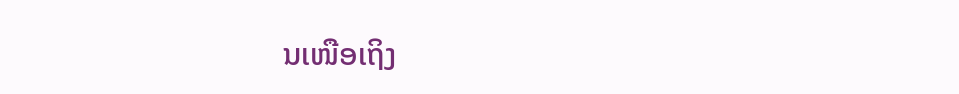ນເໜືອເຖິງ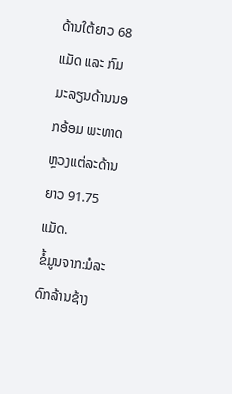ດ້ານໃຕ້ຍາວ 68 ແມັດ ແລະ ກົມມະລຽນດ້ານນອກອ້ອມ ພະທາດຫຼວງແຕ່ລະດ້ານຍາວ 91.75 ແມັດ.
ຂໍ້ມູນຈາກ:ມໍລະດົກລ້ານຊ້າງ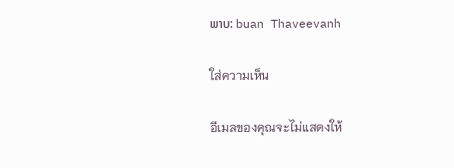ພາບ: buan Thaveevanh

ใส่ความเห็น

อีเมลของคุณจะไม่แสดงให้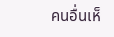คนอื่นเห็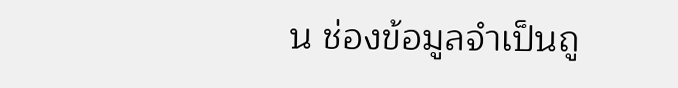น ช่องข้อมูลจำเป็นถู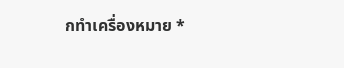กทำเครื่องหมาย *